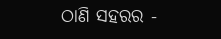ଠାଣି ସହରର -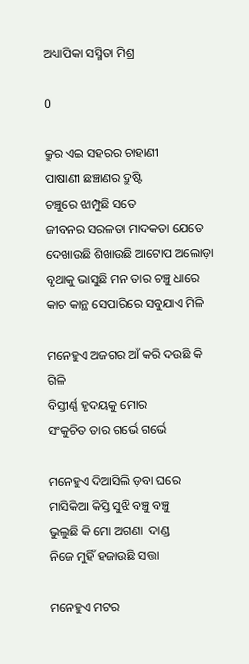ଅଧ୍ୟାପିକା ସସ୍ମିତା ମିଶ୍ର

0

କ୍ରୁର ଏଇ ସହରର ଚାହାଣୀ
ପାଷାଣୀ ଛଞ୍ଚାଣର ଦ୍ରୁଷ୍ଟି
ଚଞ୍ଚୁରେ ଝାମ୍ପୁଛି ସତେ
ଜୀବନର ସରଳତା ମାଦକତା ଯେତେ
ଦେଖାଉଛି ଶିଖାଉଛି ଆଟୋପ ଅଲୋଡ଼ା
ବୃଥାକୁ ଭାସୁଛି ମନ ତାର ଚଞ୍ଚୁ ଧାରେ
କାଚ କାନ୍ଥ ସେପାରିରେ ସବୁଯାଏ ମିଳି

ମନେହୁଏ ଅଜଗର ଆଁ କରି ଦଉଛି କି ଗିଳି
ବିସ୍ତୀର୍ଣ୍ଣ ହୃଦୟକୁ ମୋର
ସଂକୁଚିତ ତାର ଗର୍ଭେ ଗର୍ଭେ

ମନେହୁଏ ଦିଆସିଲି ଡ଼ବା ଘରେ
ମାସିକିଆ କିସ୍ତି ସୁଝି ବଞ୍ଚୁ ବଞ୍ଚୁ
ଭୁଲୁଛି କି ମୋ ଅଗଣା  ଦାଣ୍ଡ
ନିଜେ ମୁହିଁ ହଜାଉଛି ସତ୍ତା

ମନେହୁଏ ମଟର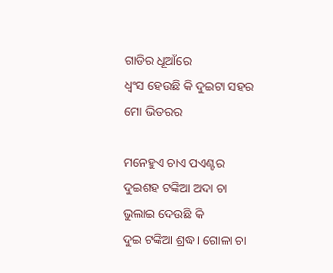ଗାଡିର ଧୂଆଁରେ
ଧ୍ବଂସ ହେଉଛି କି ଦୁଇଟା ସହର
ମୋ ଭିତରର

ମନେହୁଏ ଚାଏ ପଏଣ୍ଟର
ଦୁଇଶହ ଟଙ୍କିଆ ଅଦା ଚା
ଭୁଲାଇ ଦେଉଛି କି
ଦୁଇ ଟଙ୍କିଆ ଶ୍ରଦ୍ଧ। ଗୋଳା ଚା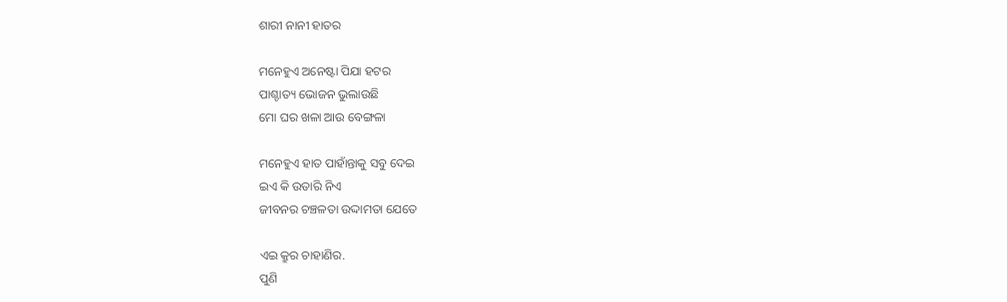ଶାରୀ ନାନୀ ହାତର

ମନେହୁଏ ଅନେଷ୍ଟା ପିଯା ହଟର
ପାଶ୍ଚାତ୍ୟ ଭୋଜନ ଭୁଲାଉଛି
ମୋ ଘର ଖଳା ଆଉ ବେଙ୍ଗଳା

ମନେହୁଏ ହାତ ପାହାଁନ୍ତାକୁ ସବୁ ଦେଇ
ଇଏ କି ଉତାରି ନିଏ
ଜୀବନର ଚଞ୍ଚଳତା ଉଦ୍ଦାମତା ଯେତେ

ଏଇ କ୍ରୁର ଚାହାଣିର.
ପୁଣି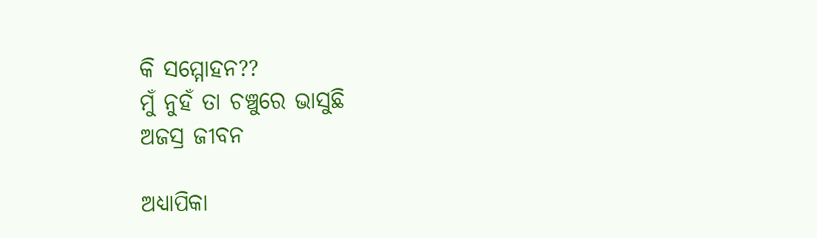କି ସମ୍ମୋହନ??
ମୁଁ ନୁହଁ ତା ଚଞ୍ଚୁରେ ଭାସୁଛି
ଅଜସ୍ର ଜୀବନ

ଅଧ୍ୟାପିକା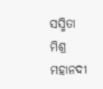ସସ୍ମିତା ମିଶ୍ର
ମହାନଦୀ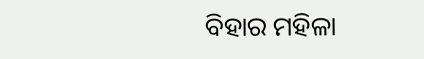ବିହାର ମହିଳା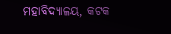ମହାବିଦ୍ୟାଳୟ, କଟକ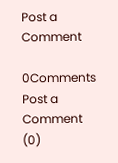Post a Comment

0Comments
Post a Comment (0)